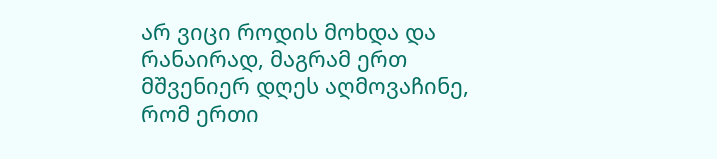არ ვიცი როდის მოხდა და რანაირად, მაგრამ ერთ მშვენიერ დღეს აღმოვაჩინე, რომ ერთი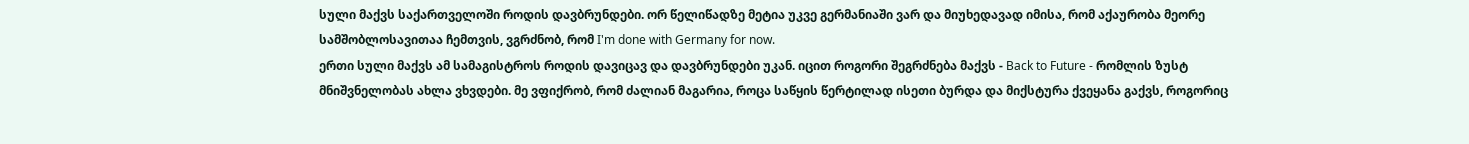სული მაქვს საქართველოში როდის დავბრუნდები. ორ წელიწადზე მეტია უკვე გერმანიაში ვარ და მიუხედავად იმისა, რომ აქაურობა მეორე სამშობლოსავითაა ჩემთვის, ვგრძნობ, რომ I'm done with Germany for now.
ერთი სული მაქვს ამ სამაგისტროს როდის დავიცავ და დავბრუნდები უკან. იცით როგორი შეგრძნება მაქვს - Back to Future - რომლის ზუსტ მნიშვნელობას ახლა ვხვდები. მე ვფიქრობ, რომ ძალიან მაგარია, როცა საწყის წერტილად ისეთი ბურდა და მიქსტურა ქვეყანა გაქვს, როგორიც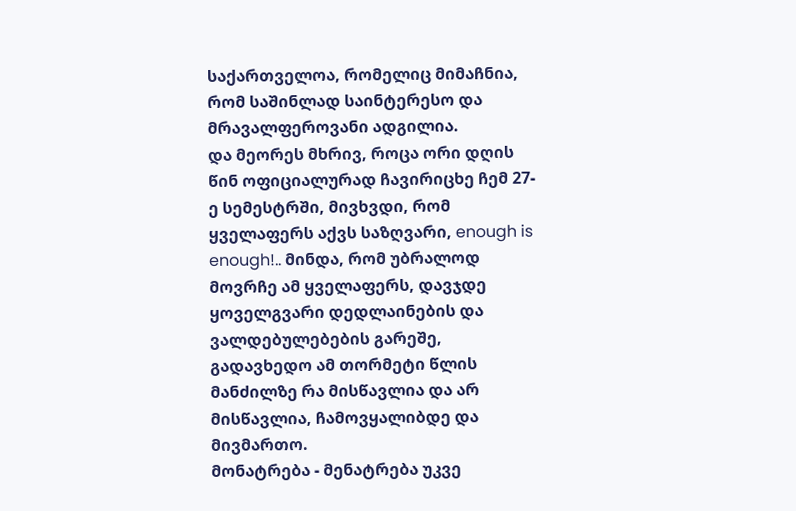საქართველოა, რომელიც მიმაჩნია, რომ საშინლად საინტერესო და მრავალფეროვანი ადგილია.
და მეორეს მხრივ, როცა ორი დღის წინ ოფიციალურად ჩავირიცხე ჩემ 27-ე სემესტრში, მივხვდი, რომ ყველაფერს აქვს საზღვარი, enough is enough!.. მინდა, რომ უბრალოდ მოვრჩე ამ ყველაფერს, დავჯდე ყოველგვარი დედლაინების და ვალდებულებების გარეშე, გადავხედო ამ თორმეტი წლის მანძილზე რა მისწავლია და არ მისწავლია, ჩამოვყალიბდე და მივმართო.
მონატრება - მენატრება უკვე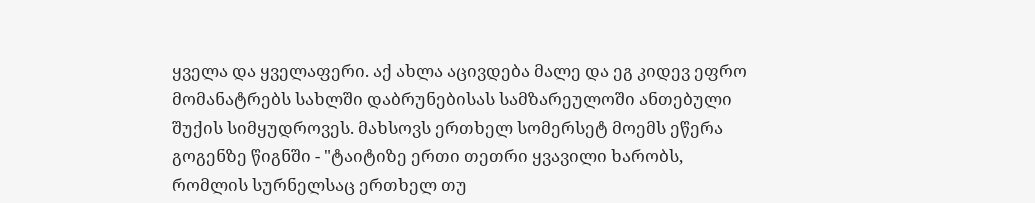ყველა და ყველაფერი. აქ ახლა აცივდება მალე და ეგ კიდევ ეფრო მომანატრებს სახლში დაბრუნებისას სამზარეულოში ანთებული შუქის სიმყუდროვეს. მახსოვს ერთხელ სომერსეტ მოემს ეწერა გოგენზე წიგნში - "ტაიტიზე ერთი თეთრი ყვავილი ხარობს, რომლის სურნელსაც ერთხელ თუ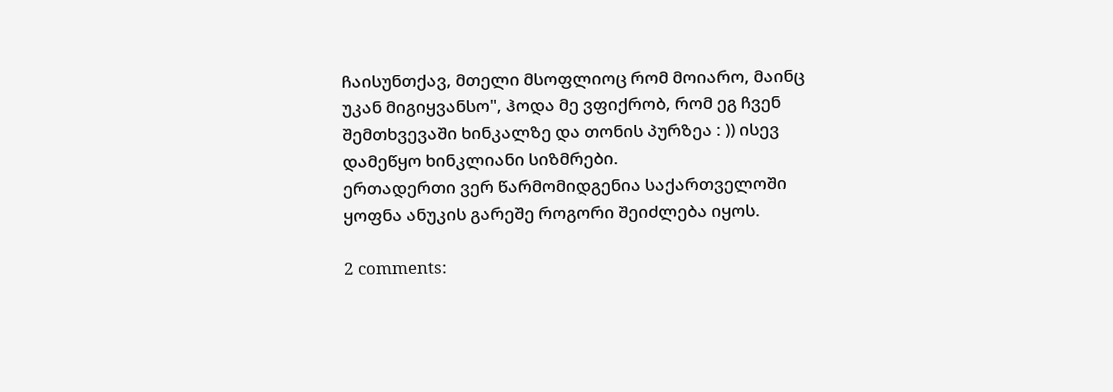ჩაისუნთქავ, მთელი მსოფლიოც რომ მოიარო, მაინც უკან მიგიყვანსო", ჰოდა მე ვფიქრობ, რომ ეგ ჩვენ შემთხვევაში ხინკალზე და თონის პურზეა : )) ისევ დამეწყო ხინკლიანი სიზმრები.
ერთადერთი ვერ წარმომიდგენია საქართველოში ყოფნა ანუკის გარეშე როგორი შეიძლება იყოს.

2 comments: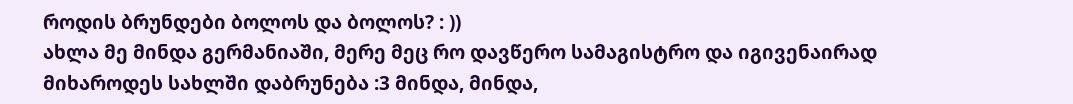როდის ბრუნდები ბოლოს და ბოლოს? : ))
ახლა მე მინდა გერმანიაში, მერე მეც რო დავწერო სამაგისტრო და იგივენაირად მიხაროდეს სახლში დაბრუნება :3 მინდა, მინდა,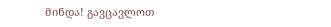მინდა! გავცავლოთ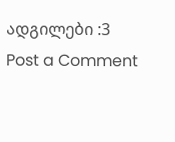ადგილები :3
Post a Comment